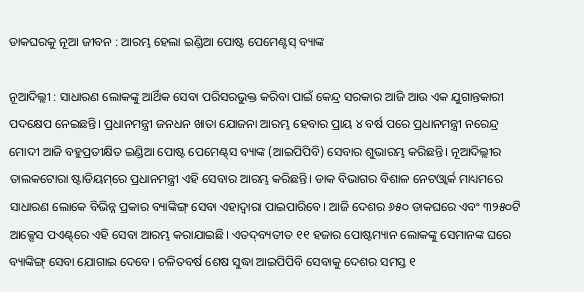ଡାକଘରକୁ ନୂଆ ଜୀବନ : ଆରମ୍ଭ ହେଲା ଇଣ୍ଡିଆ ପୋଷ୍ଟ ପେମେଣ୍ଟସ୍‌ ବ୍ୟାଙ୍କ

ନୂଆଦିଲ୍ଲୀ : ସାଧାରଣ ଲୋକଙ୍କୁ ଆର୍ଥିକ ସେବା ପରିସରଭୁକ୍ତ କରିବା ପାଇଁ କେନ୍ଦ୍ର ସରକାର ଆଜି ଆଉ ଏକ ଯୁଗାନ୍ତକାରୀ ପଦକ୍ଷେପ ନେଇଛନ୍ତି। ପ୍ରଧାନମନ୍ତ୍ରୀ ଜନଧନ ଖାତା ଯୋଜନା ଆରମ୍ଭ ହେବାର ପ୍ରାୟ ୪ ବର୍ଷ ପରେ ପ୍ରଧାନମନ୍ତ୍ରୀ ନରେନ୍ଦ୍ର ମୋଦୀ ଆଜି ବହୁପ୍ରତୀକ୍ଷିତ ଇଣ୍ଡିଆ ପୋଷ୍ଟ ପେମେଣ୍ଟ୍‌ସ ବ୍ୟାଙ୍କ (ଆଇପିପିବି) ସେବାର ଶୁଭାରମ୍ଭ କରିଛନ୍ତି। ନୂଆଦିଲ୍ଲୀର ତାଲକଟୋରା ଷ୍ଟାଡିୟମ୍‌ରେ ପ୍ରଧାନମନ୍ତ୍ରୀ ଏହି ସେବାର ଆରମ୍ଭ କରିଛନ୍ତି। ଡାକ ବିଭାଗର ବିଶାଳ ନେଟଓ୍ଵାର୍କ ମାଧ୍ୟମରେ ସାଧାରଣ ଲୋକେ ବିଭିନ୍ନ ପ୍ରକାର ବ୍ୟାଙ୍କିଙ୍ଗ୍‌ ସେବା ଏହାଦ୍ୱାରା ପାଇପାରିବେ। ଆଜି ଦେଶର ୬୫୦ ଡାକଘରେ ଏବଂ ୩୨୫୦ଟି ଆକ୍ସେସ ପଏଣ୍ଟ୍‌ରେ ଏହି ସେବା ଆରମ୍ଭ କରାଯାଇଛି। ଏତଦ୍‌ବ୍ୟତୀତ ୧୧ ହଜାର ପୋଷ୍ଟମ୍ୟାନ ଲୋକଙ୍କୁ ସେମାନଙ୍କ ଘରେ ବ୍ୟାଙ୍କିଙ୍ଗ୍‌ ସେବା ଯୋଗାଇ ଦେବେ। ଚଳିତବର୍ଷ ଶେଷ ସୁଦ୍ଧା ଆଇପିପିବି ସେବାକୁ ଦେଶର ସମସ୍ତ ୧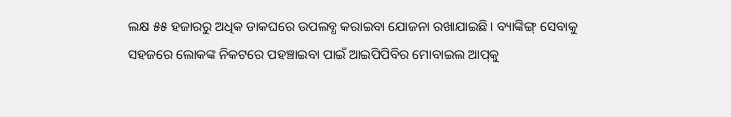ଲକ୍ଷ ୫୫ ହଜାରରୁ ଅଧିକ ଡାକଘରେ ଉପଲବ୍ଧ କରାଇବା ଯୋଜନା ରଖାଯାଇଛି। ବ୍ୟାଙ୍କିଙ୍ଗ୍‌ ସେବାକୁ ସହଜରେ ଲୋକଙ୍କ ନିକଟରେ ପହଞ୍ଚାଇବା ପାଇଁ ଆଇପିପିବିର ମୋବାଇଲ ଆପ୍‌କୁ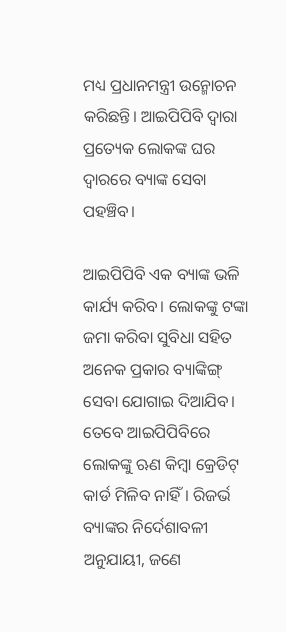ମଧ୍ୟ ପ୍ରଧାନମନ୍ତ୍ରୀ ଉନ୍ମୋଚନ କରିଛନ୍ତି। ଆଇପିପିବି ଦ୍ୱାରା ପ୍ରତ୍ୟେକ ଲୋକଙ୍କ ଘର ଦ୍ୱାରରେ ବ୍ୟାଙ୍କ ସେବା ପହଞ୍ଚିବ।

ଆଇପିପିବି ଏକ ବ୍ୟାଙ୍କ ଭଳି କାର୍ଯ୍ୟ କରିବ। ଲୋକଙ୍କୁ ଟଙ୍କା ଜମା କରିବା ସୁବିଧା ସହିତ ଅନେକ ପ୍ରକାର ବ୍ୟାଙ୍କିଙ୍ଗ୍‌ ସେବା ଯୋଗାଇ ଦିଆଯିବ। ତେବେ ଆଇପିପିବିରେ ଲୋକଙ୍କୁ ଋଣ କିମ୍ବା କ୍ରେଡିଟ୍‌ କାର୍ଡ ମିଳିବ ନାହିଁ। ରିଜର୍ଭ ବ୍ୟାଙ୍କର ନିର୍ଦେଶାବଳୀ ଅନୁଯାୟୀ, ଜଣେ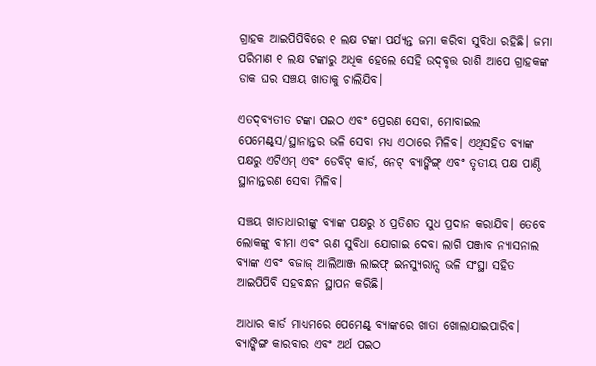ଗ୍ରାହକ ଆଇପିପିବିରେ ୧ ଲକ୍ଷ ଟଙ୍କା ପର୍ଯ୍ୟନ୍ତ ଜମା କରିବା ସୁବିଧା ରହିଛି। ଜମା ପରିମାଣ ୧ ଲକ୍ଷ ଟଙ୍କାରୁ ଅଧିକ ହେଲେ ସେହି ଉଦ୍‌ବୃତ୍ତ ରାଶି ଆପେ ଗ୍ରାହକଙ୍କ ଡାକ ଘର ସଞ୍ଚୟ ଖାତାକୁ ଚାଲିଯିବ।

ଏତଦ୍‌ବ୍ୟତୀତ ଟଙ୍କା ପଇଠ ଏବଂ ପ୍ରେରଣ ସେବା, ମୋବାଇଲ ପେମେଣ୍ଟ୍‌ସ/ସ୍ଥାନାନ୍ତର ଭଳି ସେବା ମଧ୍ୟ ଏଠାରେ ମିଳିବ। ଏଥିସହିତ ବ୍ୟାଙ୍କ ପକ୍ଷରୁ ଏଟିଏମ୍‌ ଏବଂ ଡେବିଟ୍‌ କାର୍ଡ, ନେଟ୍‌ ବ୍ୟାଙ୍କିଙ୍ଗ୍‌ ଏବଂ ତୃତୀୟ ପକ୍ଷ ପାଣ୍ଠି ସ୍ଥାନାନ୍ତରଣ ସେବା ମିଳିବ।

ସଞ୍ଚୟ ଖାତାଧାରୀଙ୍କୁ ବ୍ୟାଙ୍କ ପକ୍ଷରୁ ୪ ପ୍ରତିଶତ ସୁଧ ପ୍ରଦାନ କରାଯିବ। ତେବେ ଲୋକଙ୍କୁ ବୀମା ଏବଂ ଋଣ ସୁବିଧା ଯୋଗାଇ ଦେବା ଲାଗି ପଞ୍ଜାବ ନ୍ୟାସନାଲ ବ୍ୟାଙ୍କ ଏବଂ ବଜାଜ୍‌ ଆଲିଆଞ୍ଜ ଲାଇଫ୍‌ ଇନସ୍ୟୁରାନ୍ସ ଭଳି ସଂସ୍ଥା ସହିତ ଆଇପିପିବି ସହବନ୍ଧନ ସ୍ଥାପନ କରିଛି।

ଆଧାର କାର୍ଡ ମାଧ୍ୟମରେ ପେମେଣ୍ଟ୍‌ ବ୍ୟାଙ୍କରେ ଖାତା ଖୋଲାଯାଇପାରିବ। ବ୍ୟାଙ୍କିଙ୍ଗ କାରବାର ଏବଂ ଅର୍ଥ ପଇଠ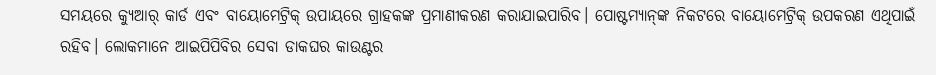ସମୟରେ କ୍ୟୁଆର୍‌ କାର୍ଡ ଏବଂ ବାୟୋମେଟ୍ରିକ୍‌ ଉପାୟରେ ଗ୍ରାହକଙ୍କ ପ୍ରମାଣୀକରଣ କରାଯାଇପାରିବ। ପୋଷ୍ଟମ୍ୟାନ୍‌ଙ୍କ ନିକଟରେ ବାୟୋମେଟ୍ରିକ୍‌ ଉପକରଣ ଏଥିପାଇଁ ରହିବ। ଲୋକମାନେ ଆଇପିପିବିର ସେବା ଡାକଘର କାଉଣ୍ଟର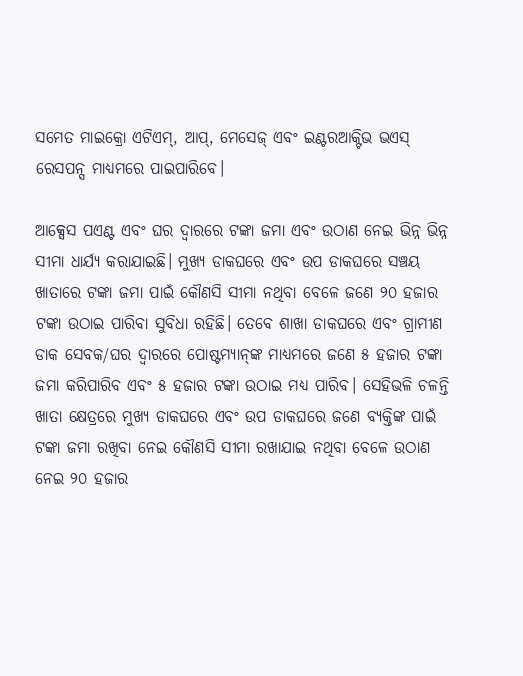ସମେତ ମାଇକ୍ରୋ ଏଟିଏମ୍‌, ଆପ୍‌, ମେସେଜ୍‌ ଏବଂ ଇଣ୍ଟରଆକ୍ଟିଭ ଭଏସ୍‌ ରେସପନ୍ସ ମାଧ୍ୟମରେ ପାଇପାରିବେ।

ଆକ୍ସେସ ପଏଣ୍ଟ ଏବଂ ଘର ଦ୍ୱାରରେ ଟଙ୍କା ଜମା ଏବଂ ଉଠାଣ ନେଇ ଭିନ୍ନ ଭିନ୍ନ ସୀମା ଧାର୍ଯ୍ୟ କରାଯାଇଛି। ମୁଖ୍ୟ ଡାକଘରେ ଏବଂ ଉପ ଡାକଘରେ ସଞ୍ଚୟ ଖାତାରେ ଟଙ୍କା ଜମା ପାଇଁ କୌଣସି ସୀମା ନଥିବା ବେଳେ ଜଣେ ୨୦ ହଜାର ଟଙ୍କା ଉଠାଇ ପାରିବା ସୁବିଧା ରହିଛି। ତେବେ ଶାଖା ଡାକଘରେ ଏବଂ ଗ୍ରାମୀଣ ଡାକ ସେବକ/ଘର ଦ୍ୱାରରେ ପୋଷ୍ଟମ୍ୟାନ୍‌ଙ୍କ ମାଧ୍ୟମରେ ଜଣେ ୫ ହଜାର ଟଙ୍କା ଜମା କରିପାରିବ ଏବଂ ୫ ହଜାର ଟଙ୍କା ଉଠାଇ ମଧ୍ୟ ପାରିବ। ସେହିଭଳି ଚଳନ୍ତି ଖାତା କ୍ଷେତ୍ରରେ ମୁଖ୍ୟ ଡାକଘରେ ଏବଂ ଉପ ଡାକଘରେ ଜଣେ ବ୍ୟକ୍ତିଙ୍କ ପାଇଁ ଟଙ୍କା ଜମା ରଖିବା ନେଇ କୌଣସି ସୀମା ରଖାଯାଇ ନଥିବା ବେଳେ ଉଠାଣ ନେଇ ୨୦ ହଜାର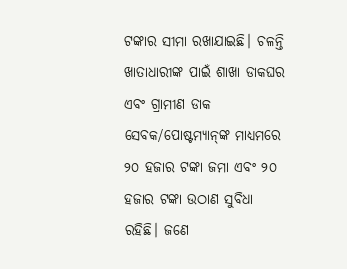ଟଙ୍କାର ସୀମା ରଖାଯାଇଛି। ଚଳନ୍ତି ଖାତାଧାରୀଙ୍କ ପାଇଁ ଶାଖା ଡାକଘର ଏବଂ ଗ୍ରାମୀଣ ଡାକ ସେବକ/ପୋଷ୍ଟମ୍ୟାନ୍‌ଙ୍କ ମାଧ୍ୟମରେ ୨୦ ହଜାର ଟଙ୍କା ଜମା ଏବଂ ୨୦ ହଜାର ଟଙ୍କା ଉଠାଣ ସୁବିଧା ରହିଛି। ଜଣେ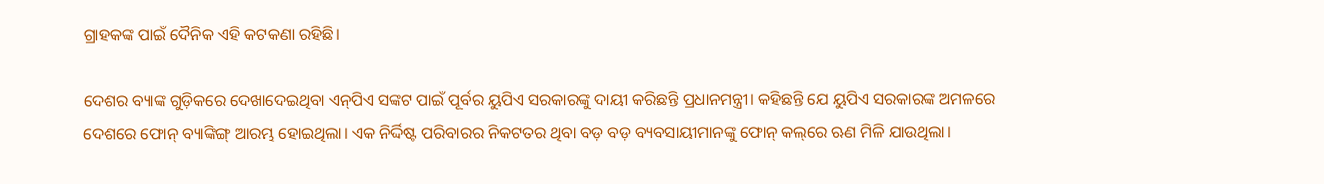ଗ୍ରାହକଙ୍କ ପାଇଁ ଦୈନିକ ଏହି କଟକଣା ରହିଛି।

ଦେଶର ବ୍ୟାଙ୍କ ଗୁଡ଼ିକରେ ଦେଖାଦେଇଥିବା ଏନ୍‌ପିଏ ସଙ୍କଟ ପାଇଁ ପୂର୍ବର ୟୁପିଏ ସରକାରଙ୍କୁ ଦାୟୀ କରିଛନ୍ତି ପ୍ରଧାନମନ୍ତ୍ରୀ। କହିଛନ୍ତି ଯେ ୟୁପିଏ ସରକାରଙ୍କ ଅମଳରେ ଦେଶରେ ଫୋନ୍‌ ବ୍ୟାଙ୍କିଙ୍ଗ୍‌ ଆରମ୍ଭ ହୋଇଥିଲା। ଏକ ନିର୍ଦ୍ଦିଷ୍ଟ ପରିବାରର ନିକଟତର ଥିବା ବଡ଼ ବଡ଼ ବ୍ୟବସାୟୀମାନଙ୍କୁ ଫୋନ୍‌ କଲ୍‌ରେ ଋଣ ମିଳି ଯାଉଥିଲା।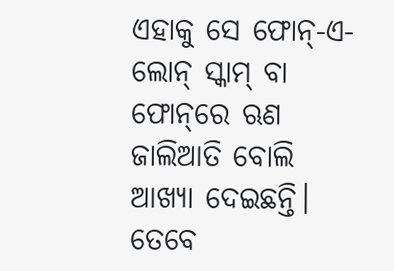ଏହାକୁ ସେ ଫୋନ୍‌-ଏ-ଲୋନ୍‌ ସ୍କାମ୍‌ ବା ଫୋନ୍‌ରେ ଋଣ ଜାଲିଆତି ବୋଲି ଆଖ୍ୟା ଦେଇଛନ୍ତି। ତେବେ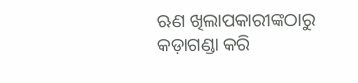ଋଣ ଖିଲାପକାରୀଙ୍କଠାରୁ କଡ଼ାଗଣ୍ଡା କରି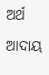ଅର୍ଥ ଆଦାୟ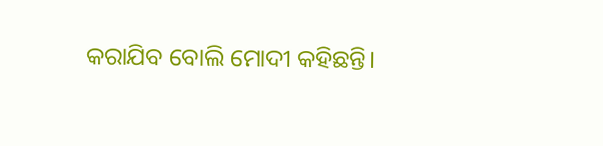କରାଯିବ ବୋଲି ମୋଦୀ କହିଛନ୍ତି।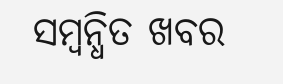ସମ୍ବନ୍ଧିତ ଖବର